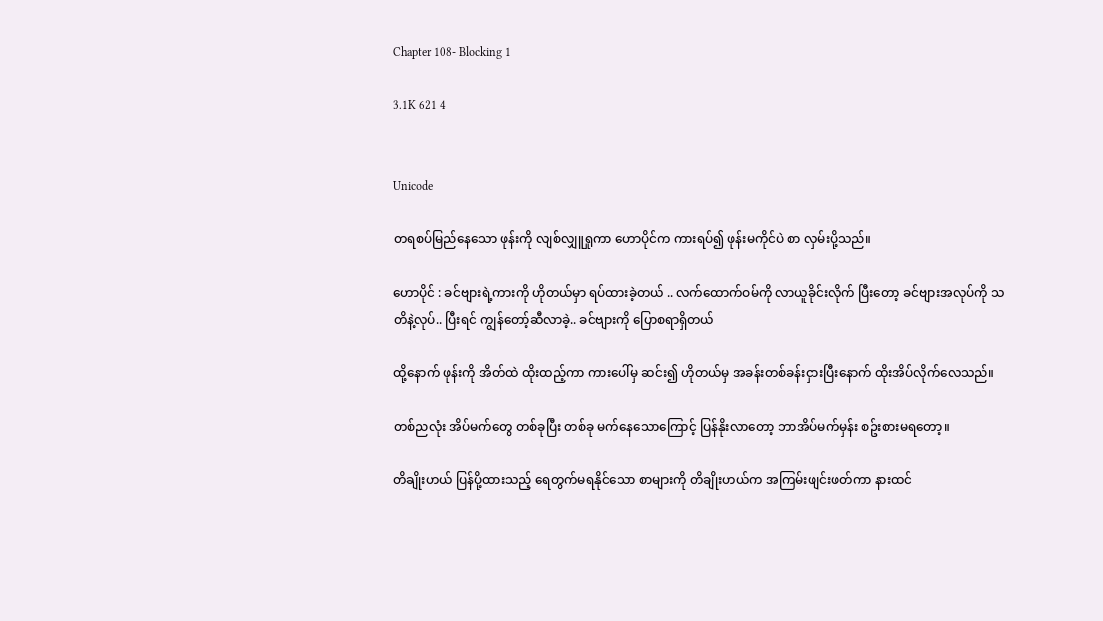Chapter 108- Blocking 1

3.1K 621 4


Unicode

တရစပ်မြည်နေသော ဖုန်းကို လျစ်လျှူရှုကာ ဟောပိုင်က ကားရပ်၍ ဖုန်းမကိုင်ပဲ စာ လှမ်းပို့သည်။

ဟောပိုင် : ခင်ဗျားရဲ့ကားကို ဟိုတယ်မှာ ရပ်ထားခဲ့တယ် .. လက်ထောက်ဝမ်ကို လာယူခိုင်းလိုက် ပြီးတော့ ခင်ဗျားအလုပ်ကို သတိနဲ့လုပ်.. ပြီးရင် ကျွန်တော့်ဆီလာခဲ့.. ခင်ဗျားကို ပြောစရာရှိတယ်

ထို့နောက် ဖုန်းကို အိတ်ထဲ ထိုးထည့်ကာ ကားပေါ်မှ ဆင်း၍ ဟိုတယ်မှ အခန်းတစ်ခန်းငှားပြီးနောက် ထိုးအိပ်လိုက်လေသည်။

တစ်ညလုံး အိပ်မက်တွေ တစ်ခုပြီး တစ်ခု မက်နေသောကြောင့် ပြန်နိုးလာတော့ ဘာအိပ်မက်မှန်း စဥ်းစားမရတော့။

တိချိုးဟယ် ပြန်ပို့ထားသည့် ရေတွက်မရနိုင်သော စာများကို တိချိုးဟယ်က အကြမ်းဖျင်းဖတ်ကာ နားထင်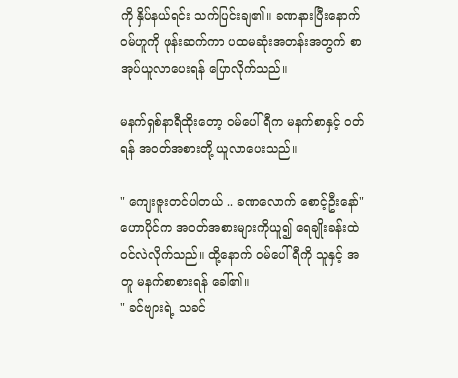ကို နှိပ်နယ်ရင်း သက်ပြင်းချ၏။ ခဏနားပြီးနောက် ဝမ်ဟူကို ဖုန်းဆက်ကာ ပထမဆုံးအတန်းအတွက် စာအုပ်ယူလာပေးရန် ပြောလိုက်သည်။

မနက်ရှစ်နာရီထိုးတော့ ဝမ်ပေါ်ရီက မနက်စာနှင့် ဝတ်ရန် အဝတ်အစားတို့ ယူလာပေးသည်။

" ကျေးဇူးတင်ပါတယ် .. ခဏလောက် စောင့်ဦးနော်"
ဟောပိုင်က အဝတ်အစားများကိုယူ၍ ရေချိုးခန်းထဲ ဝင်လဲလိုက်သည်။ ထို့နောက် ဝမ်ပေါ်ရီကို သူနှင့် အတူ မနက်စာစားရန် ခေါ်၏။
" ခင်ဗျားရဲ့ သခင်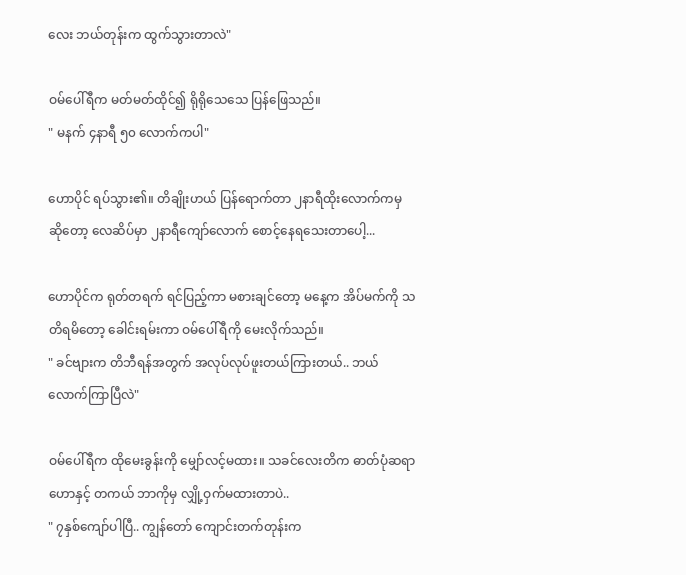လေး ဘယ်တုန်းက ထွက်သွားတာလဲ"

ဝမ်ပေါ်ရီက မတ်မတ်ထိုင်၍ ရိုရိုသေသေ ပြန်ဖြေသည်။
" မနက် ၄နာရီ ၅၀ လောက်ကပါ"

ဟောပိုင် ရပ်သွား၏။ တိချိုးဟယ် ပြန်ရောက်တာ ၂နာရီထိုးလောက်ကမှ ဆိုတော့ လေဆိပ်မှာ ၂နာရီကျော်လောက် စောင့်နေရသေးတာပေါ့...

ဟောပိုင်က ရုတ်တရက် ရင်ပြည့်ကာ မစားချင်တော့ မနေ့က အိပ်မက်ကို သတိရမိတော့ ခေါင်းရမ်းကာ ဝမ်ပေါ်ရီကို မေးလိုက်သည်။
" ခင်ဗျားက တိဘီရန်အတွက် အလုပ်လုပ်ဖူးတယ်ကြားတယ်.. ဘယ်လောက်ကြာပြီလဲ"

ဝမ်ပေါ်ရီက ထိုမေးခွန်းကို မျှော်လင့်မထား။ သခင်လေးတိက ဓာတ်ပုံဆရာဟောနှင့် တကယ် ဘာကိုမှ လျှို့ဝှက်မထားတာပဲ..
" ၇နှစ်ကျော်ပါပြီ.. ကျွန်တော် ကျောင်းတက်တုန်းက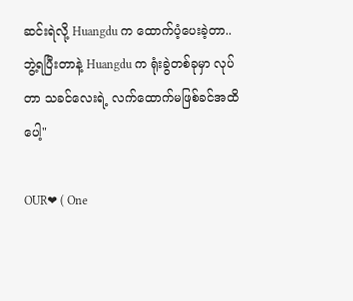ဆင်းရဲလို့ Huangdu က ထောက်ပံ့ပေးခဲ့တာ.. ဘွဲ့ရပြီးတာနဲ့ Huangdu က ရုံးခွဲတစ်ခုမှာ လုပ်တာ သခင်လေးရဲ့ လက်ထောက်မဖြစ်ခင်အထိပေါ့"

OUR❤ ( One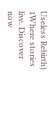Useless Rebirth) 1Where stories live. Discover now